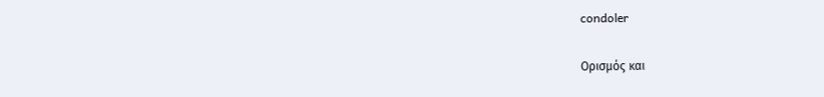condoler

Ορισμός και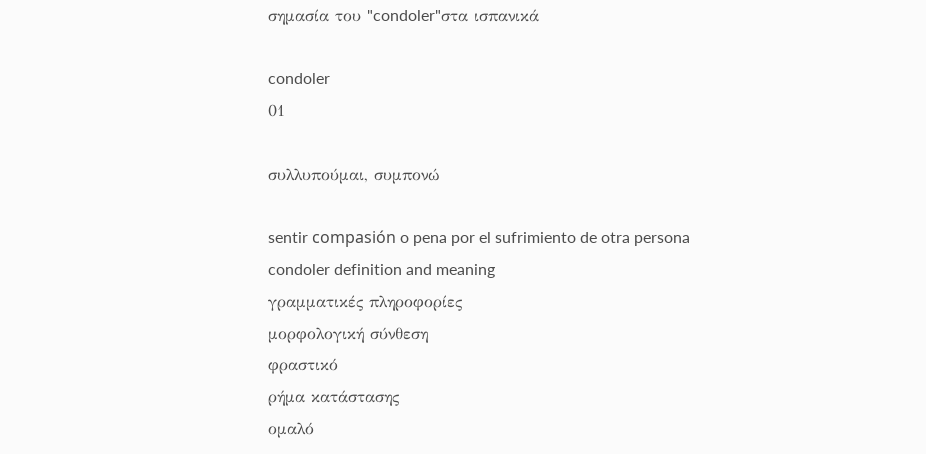σημασία του "condoler"στα ισπανικά

condoler
01

συλλυπούμαι, συμπονώ

sentir compasión o pena por el sufrimiento de otra persona
condoler definition and meaning
γραμματικές πληροφορίες
μορφολογική σύνθεση
φραστικό
ρήμα κατάστασης
ομαλό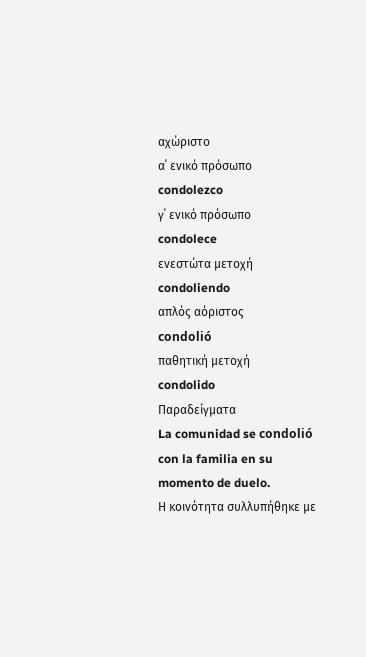αχώριστο
α΄ ενικό πρόσωπο
condolezco
γ΄ ενικό πρόσωπο
condolece
ενεστώτα μετοχή
condoliendo
απλός αόριστος
condolió
παθητική μετοχή
condolido
Παραδείγματα
La comunidad se condolió con la familia en su momento de duelo.
Η κοινότητα συλλυπήθηκε με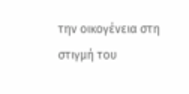την οικογένεια στη στιγμή του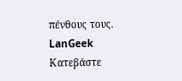πένθους τους.
LanGeek
Κατεβάστε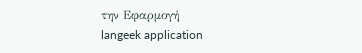την Εφαρμογή
langeek application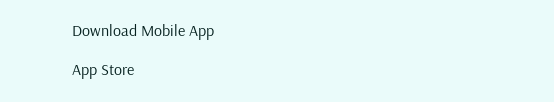Download Mobile App

App Store